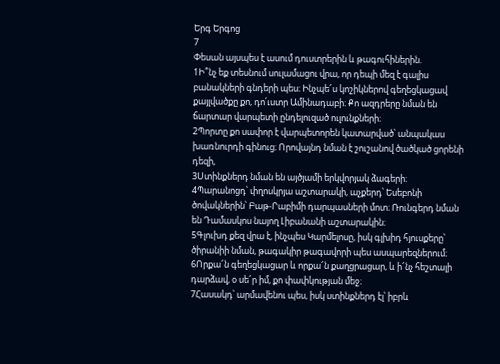Երգ Երգոց
7
Փեսան այսպես է ասում դուստրերին և թագուհիներին.
1Ի՞նչ եք տեսնում սուլամացու վրա, որ դեպի մեզ է գալիս բանակների գնդերի պես։ Ինչպե՜ս կոշիկներով գեղեցկացավ քայլվածքը քո, դո՛ւստր Ամինադաբի։ Քո ազդրերը նման են ճարտար վարպետի ընդելուզած ուլունքների։
2Պորտը քո սափոր է վարպետորեն կատարված՝ անպակաս խառնուրդի գինուց։ Որովայնդ նման է շուշանով ծածկած ցորենի դեզի,
3Ստինքներդ նման են այծյամի երկվորյակ ձագերի։
4Պարանոցդ՝ փղոսկրյա աշտարակի, աչքերդ՝ Եսեբոնի ծովակներին՝ Բաթ-Րաբիմի դարպասների մոտ։ Ռունգերդ նման են Դամասկոս նայող Լիբանանի աշտարակին։
5Գլուխդ քեզ վրա է, ինչպես Կարմելոսը, իսկ գլխիդ հյուսքերը՝ ծիրանիի նման, թագակիր թագավորի պես ասպարեզներում։
6Որքա՜ն գեղեցկացար և որքա՜ն քաղցրացար, և ի՜նչ հեշտալի դարձավ, օ սե՜ր իմ, քո փափկության մեջ։
7Հասակդ՝ արմավենու պես, իսկ ստինքներդ էլ՝ իբրև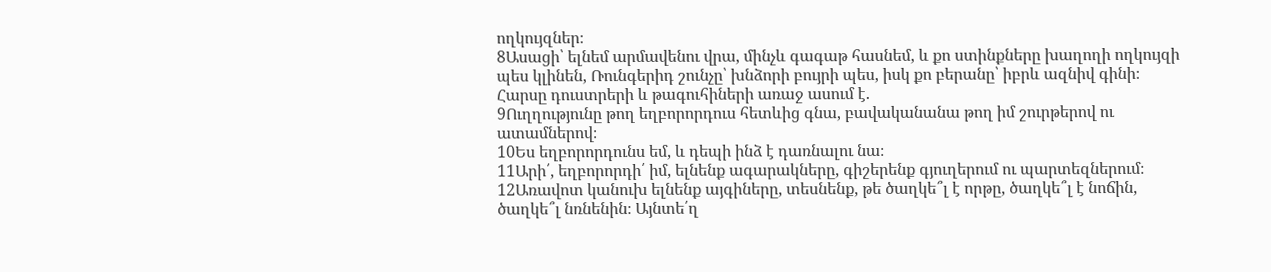ողկույզներ։
8Ասացի՝ ելնեմ արմավենու վրա, մինչև գագաթ հասնեմ, և քո ստինքները խաղողի ողկույզի պես կլինեն, Ռունգերիդ շունչը՝ խնձորի բույրի պես, իսկ քո բերանը՝ իբրև ազնիվ գինի։
Հարսը դուստրերի և թագուհիների առաջ ասում է.
9Ուղղությունը թող եղբորորդուս հետևից գնա, բավականանա թող իմ շուրթերով ու ատամներով։
10Ես եղբորորդունս եմ, և դեպի ինձ է դառնալու նա։
11Արի՛, եղբորորդի՛ իմ, ելնենք ագարակները, գիշերենք գյուղերում ու պարտեզներում։
12Առավոտ կանուխ ելնենք այգիները, տեսնենք, թե ծաղկե՞լ է որթը, ծաղկե՞լ է նոճին, ծաղկե՞լ նռնենին։ Այնտե՛ղ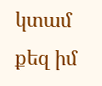կտամ քեզ իմ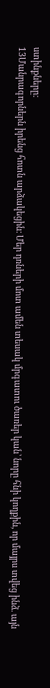ստինքները։
13Մանրագորներն իրենց հոտն արձակեցին։ Մեր դռների մոտ ամեն տեսակ մրգատու ծառեր կան՝ նորը հնի կողքին, որ մայրս տվեց ինձ. այն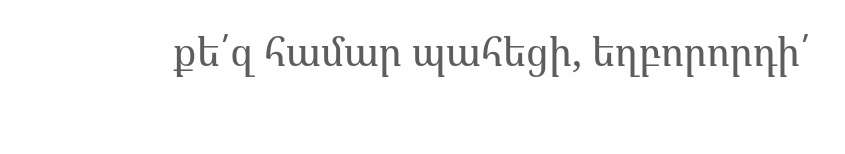քե՛զ համար պահեցի, եղբորորդի՛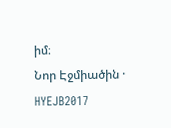իմ։
Նոր Էջմիածին · HYEJB2017